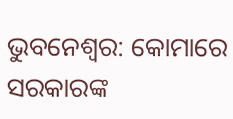ଭୁବନେଶ୍ୱର: କୋମାରେ ସରକାରଙ୍କ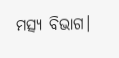ମତ୍ସ୍ୟ ବିଭାଗ।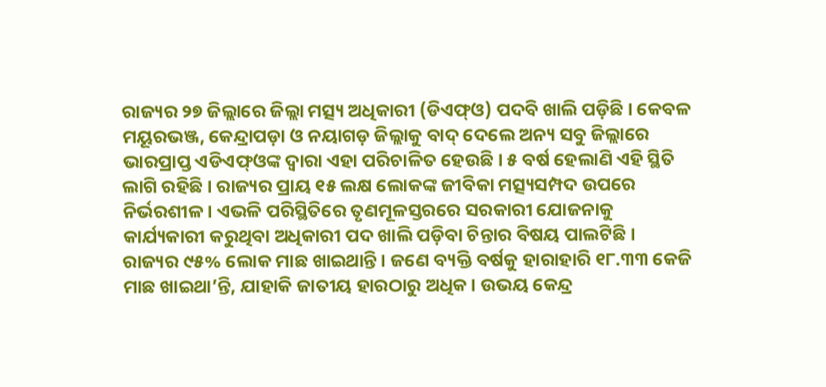ରାଜ୍ୟର ୨୭ ଜିଲ୍ଲାରେ ଜିଲ୍ଲା ମତ୍ସ୍ୟ ଅଧିକାରୀ (ଡିଏଫ୍ଓ) ପଦବି ଖାଲି ପଡ଼ିଛି। କେବଳ ମୟୂରଭଞ୍ଜ, କେନ୍ଦ୍ରାପଡ଼ା ଓ ନୟାଗଡ଼ ଜିଲ୍ଲାକୁ ବାଦ୍ ଦେଲେ ଅନ୍ୟ ସବୁ ଜିଲ୍ଲାରେ ଭାରପ୍ରାପ୍ତ ଏଡିଏଫ୍ଓଙ୍କ ଦ୍ବାରା ଏହା ପରିଚାଳିତ ହେଉଛି। ୫ ବର୍ଷ ହେଲାଣି ଏହି ସ୍ଥିତି ଲାଗି ରହିଛି। ରାଜ୍ୟର ପ୍ରାୟ ୧୫ ଲକ୍ଷ ଲୋକଙ୍କ ଜୀବିକା ମତ୍ସ୍ୟସମ୍ପଦ ଉପରେ ନିର୍ଭରଶୀଳ। ଏଭଳି ପରିସ୍ଥିତିରେ ତୃଣମୂଳସ୍ତରରେ ସରକାରୀ ଯୋଜନାକୁ କାର୍ଯ୍ୟକାରୀ କରୁଥିବା ଅଧିକାରୀ ପଦ ଖାଲି ପଡ଼ିବା ଚିନ୍ତାର ବିଷୟ ପାଲଟିଛି।
ରାଜ୍ୟର ୯୫% ଲୋକ ମାଛ ଖାଇଥାନ୍ତି। ଜଣେ ବ୍ୟକ୍ତି ବର୍ଷକୁ ହାରାହାରି ୧୮.୩୩ କେଜି ମାଛ ଖାଇଥା’ନ୍ତି, ଯାହାକି ଜାତୀୟ ହାରଠାରୁ ଅଧିକ। ଉଭୟ କେନ୍ଦ୍ର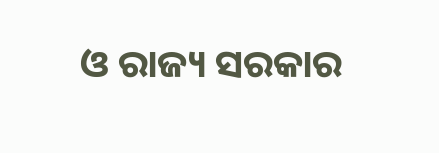ଓ ରାଜ୍ୟ ସରକାର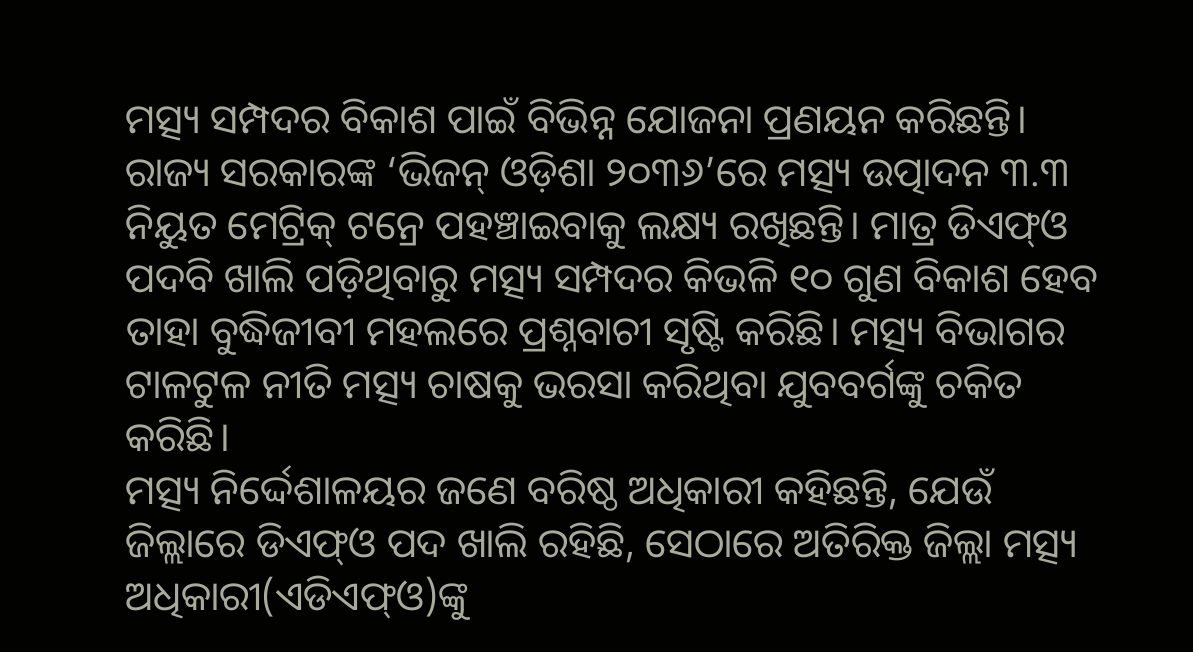ମତ୍ସ୍ୟ ସମ୍ପଦର ବିକାଶ ପାଇଁ ବିଭିନ୍ନ ଯୋଜନା ପ୍ରଣୟନ କରିଛନ୍ତି। ରାଜ୍ୟ ସରକାରଙ୍କ ‘ଭିଜନ୍ ଓଡ଼ିଶା ୨୦୩୬’ରେ ମତ୍ସ୍ୟ ଉତ୍ପାଦନ ୩.୩ ନିୟୁତ ମେଟ୍ରିକ୍ ଟନ୍ରେ ପହଞ୍ଚାଇବାକୁ ଲକ୍ଷ୍ୟ ରଖିଛନ୍ତି। ମାତ୍ର ଡିଏଫ୍ଓ ପଦବି ଖାଲି ପଡ଼ିଥିବାରୁ ମତ୍ସ୍ୟ ସମ୍ପଦର କିଭଳି ୧୦ ଗୁଣ ବିକାଶ ହେବ ତାହା ବୁଦ୍ଧିଜୀବୀ ମହଲରେ ପ୍ରଶ୍ନବାଚୀ ସୃଷ୍ଟି କରିଛି। ମତ୍ସ୍ୟ ବିଭାଗର ଟାଳଟୁଳ ନୀତି ମତ୍ସ୍ୟ ଚାଷକୁ ଭରସା କରିଥିବା ଯୁବବର୍ଗଙ୍କୁ ଚକିତ କରିଛି।
ମତ୍ସ୍ୟ ନିର୍ଦ୍ଦେଶାଳୟର ଜଣେ ବରିଷ୍ଠ ଅଧିକାରୀ କହିଛନ୍ତି, ଯେଉଁ ଜିଲ୍ଲାରେ ଡିଏଫ୍ଓ ପଦ ଖାଲି ରହିଛି, ସେଠାରେ ଅତିରିକ୍ତ ଜିଲ୍ଲା ମତ୍ସ୍ୟ ଅଧିକାରୀ(ଏଡିଏଫ୍ଓ)ଙ୍କୁ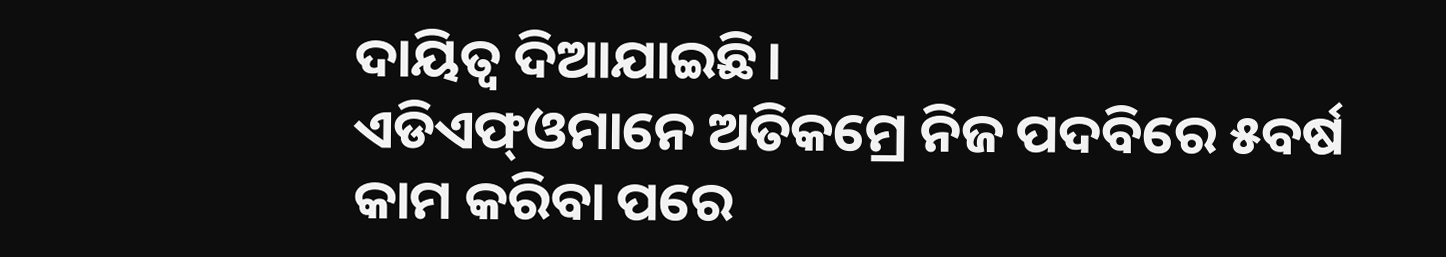ଦାୟିତ୍ବ ଦିଆଯାଇଛି।
ଏଡିଏଫ୍ଓମାନେ ଅତିକମ୍ରେ ନିଜ ପଦବିରେ ୫ବର୍ଷ କାମ କରିବା ପରେ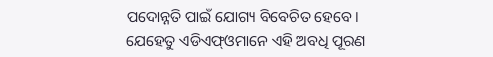ପଦୋନ୍ନତି ପାଇଁ ଯୋଗ୍ୟ ବିବେଚିତ ହେବେ। ଯେହେତୁ ଏଡିଏଫ୍ଓମାନେ ଏହି ଅବଧି ପୂରଣ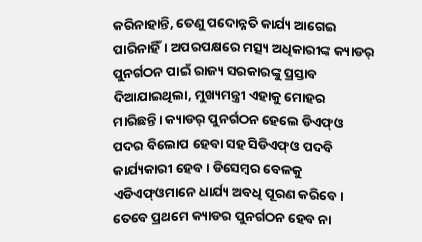କରିନାହାନ୍ତି, ତେଣୁ ପଦୋନ୍ନତି କାର୍ଯ୍ୟ ଆଗେଇ ପାରିନାହିଁ। ଅପରପକ୍ଷରେ ମତ୍ସ୍ୟ ଅଧିକାରୀଙ୍କ କ୍ୟାଡର୍ ପୁନର୍ଗଠନ ପାଇଁ ରାଜ୍ୟ ସରକାରଙ୍କୁ ପ୍ରସ୍ତାବ ଦିଆଯାଇଥିଲା, ମୁଖ୍ୟମନ୍ତ୍ରୀ ଏହାକୁ ମୋହର ମାରିଛନ୍ତି। କ୍ୟାଡର୍ ପୁନର୍ଗଠନ ହେଲେ ଡିଏଫ୍ଓ ପଦର ବିଲୋପ ହେବା ସହ ସିଡିଏଫ୍ଓ ପଦବି କାର୍ଯ୍ୟକାରୀ ହେବ। ଡିସେମ୍ବର ବେଳକୁ ଏଡିଏଫ୍ଓମାନେ ଧାର୍ଯ୍ୟ ଅବଧି ପୂରଣ କରିବେ। ତେବେ ପ୍ରଥମେ କ୍ୟାଡର ପୁନର୍ଗଠନ ହେବ ନା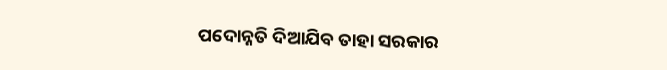ପଦୋନ୍ନତି ଦିଆଯିବ ତାହା ସରକାର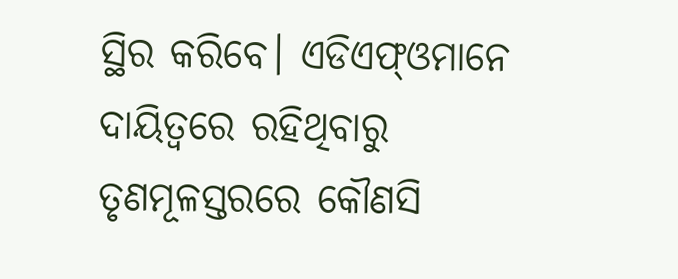ସ୍ଥିର କରିବେ। ଏଡିଏଫ୍ଓମାନେ ଦାୟିତ୍ବରେ ରହିଥିବାରୁ ତୃଣମୂଳସ୍ତରରେ କୌଣସି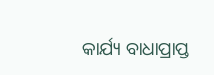କାର୍ଯ୍ୟ ବାଧାପ୍ରାପ୍ତ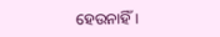ହେଉନାହିଁ।